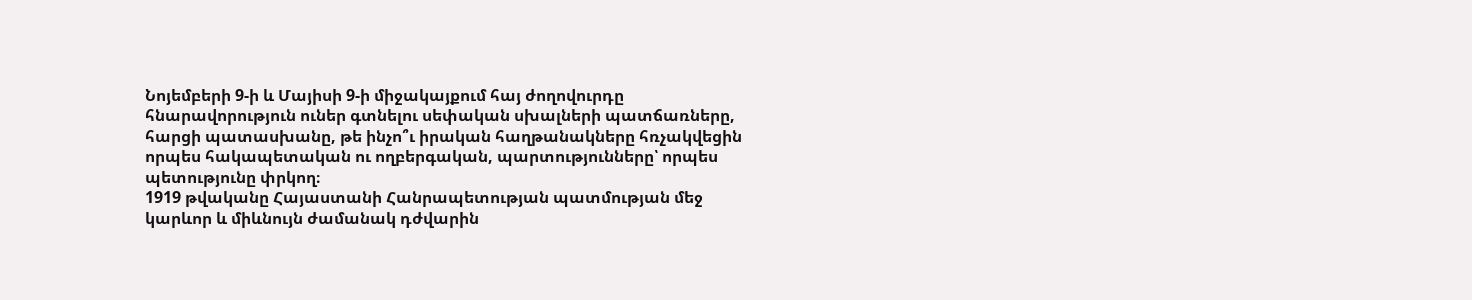Նոյեմբերի 9-ի և Մայիսի 9-ի միջակայքում հայ ժողովուրդը հնարավորություն ուներ գտնելու սեփական սխալների պատճառները, հարցի պատասխանը, թե ինչո՞ւ իրական հաղթանակները հռչակվեցին որպես հակապետական ու ողբերգական, պարտությունները՝ որպես պետությունը փրկող։
1919 թվականը Հայաստանի Հանրապետության պատմության մեջ կարևոր և միևնույն ժամանակ դժվարին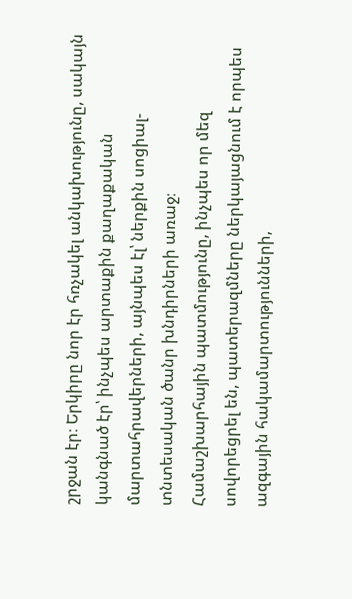շրջան էր։ Երկիրը նոր էր հռչակել անկախությունը, սակայն կանգնած էր՝ ինչպես արտաքին քաղաքական մարտահրավերների, այնպես էլ՝ ներքին սոցիալ-տնտեսական ծանր խնդիրների առաջ։
Համաշխարհային պատմությունը, ինչպես որ մեզ սովորեցրել են, պատերազմները ներկայացնում է որպես ազգային հակամարտությունների,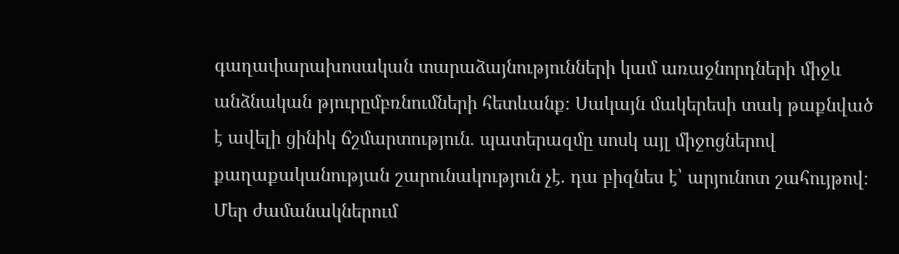գաղափարախոսական տարաձայնությունների կամ առաջնորդների միջև անձնական թյուրըմբռնումների հետևանք։ Սակայն մակերեսի տակ թաքնված է ավելի ցինիկ ճշմարտություն. պատերազմը սոսկ այլ միջոցներով քաղաքականության շարունակություն չէ. դա բիզնես է՝ արյունոտ շահույթով։
Մեր ժամանակներում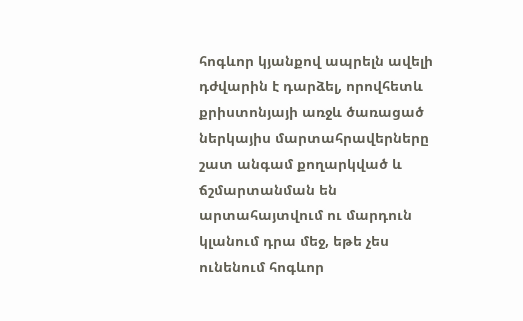հոգևոր կյանքով ապրելն ավելի դժվարին է դարձել, որովհետև քրիստոնյայի առջև ծառացած ներկայիս մարտահրավերները շատ անգամ քողարկված և ճշմարտանման են արտահայտվում ու մարդուն կլանում դրա մեջ, եթե չես ունենում հոգևոր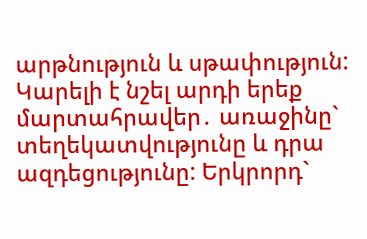արթնություն և սթափություն: Կարելի է նշել արդի երեք մարտահրավեր․ առաջինը` տեղեկատվությունը և դրա ազդեցությունը: Երկրորդ`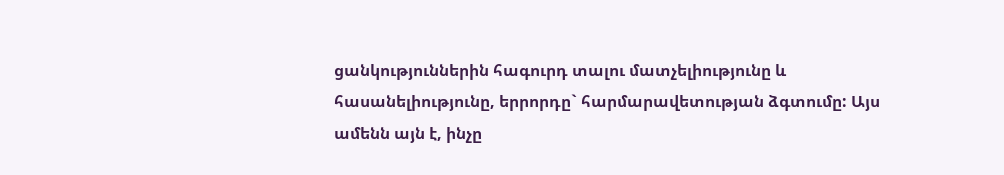ցանկություններին հագուրդ տալու մատչելիությունը և հասանելիությունը, երրորդը` հարմարավետության ձգտումը: Այս ամենն այն է, ինչը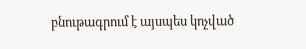բնութագրում է այսպես կոչված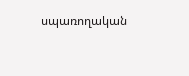սպառողական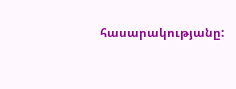հասարակությանը: